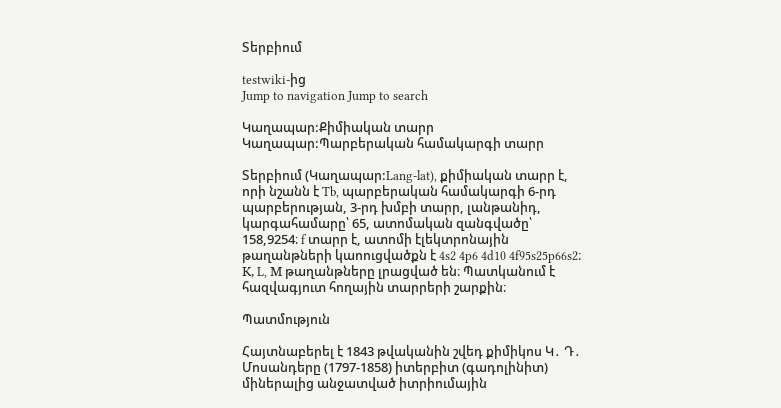Տերբիում

testwiki-ից
Jump to navigation Jump to search

Կաղապար:Քիմիական տարր Կաղապար:Պարբերական համակարգի տարր

Տերբիում (Կաղապար:Lang-lat), քիմիական տարր է, որի նշանն է Tb, պարբերական համակարգի 6-րդ պարբերության, 3-րդ խմբի տարր, լանթանիդ, կարգահամարը՝ 65, ատոմական զանգվածը՝ 158,9254։ f տարր է, ատոմի էլեկտրոնային թաղանթների կաոուցվածքն է 4s2 4p6 4d10 4f95s25p66s2։ К, L, М թաղանթները լրացված են։ Պատկանում է հազվագյուտ հողային տարրերի շարքին։

Պատմություն

Հայտնաբերել է 1843 թվականին շվեդ քիմիկոս Կ․ Դ․ Մոսանդերը (1797-1858) իտերբիտ (գադոլինիտ) միներալից անջատված իտրիումային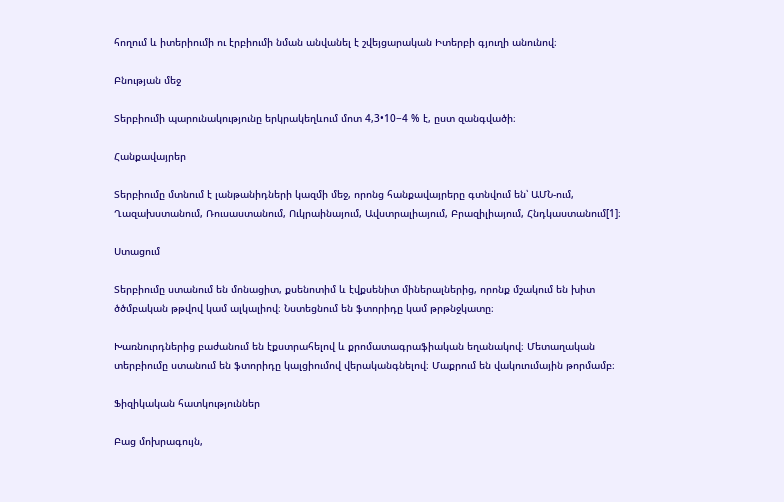հողում և իտերիումի ու էրբիումի նման անվանել է շվեյցարական Իտերբի գյուղի անունով։

Բնության մեջ

Տերբիումի պարունակությունը երկրակեղևում մոտ 4,3•10−4 % է, ըստ զանգվածի։

Հանքավայրեր

Տերբիումը մտնում է լանթանիդների կազմի մեջ, որոնց հանքավայրերը գտնվում են՝ ԱՄՆ-ում, Ղազախստանում, Ռուսաստանում, Ուկրաինայում, Ավստրալիայում, Բրազիլիայում, Հնդկաստանում[1]։

Ստացում

Տերբիումը ստանում են մոնացիտ, քսենոտիմ և էվքսենիտ միներալներից, որոնք մշակում են խիտ ծծմբական թթվով կամ ալկալիով։ Նստեցնում են ֆտորիդը կամ թրթնջկատը։

Խառնուրդներից բաժանում են էքստրահելով և քրոմատագրաֆիական եղանակով։ Մետաղական տերբիումը ստանում են ֆտորիդը կալցիումով վերականգնելով։ Մաքրում են վակուումային թորմամբ։

Ֆիզիկական հատկություններ

Բաց մոխրագույն,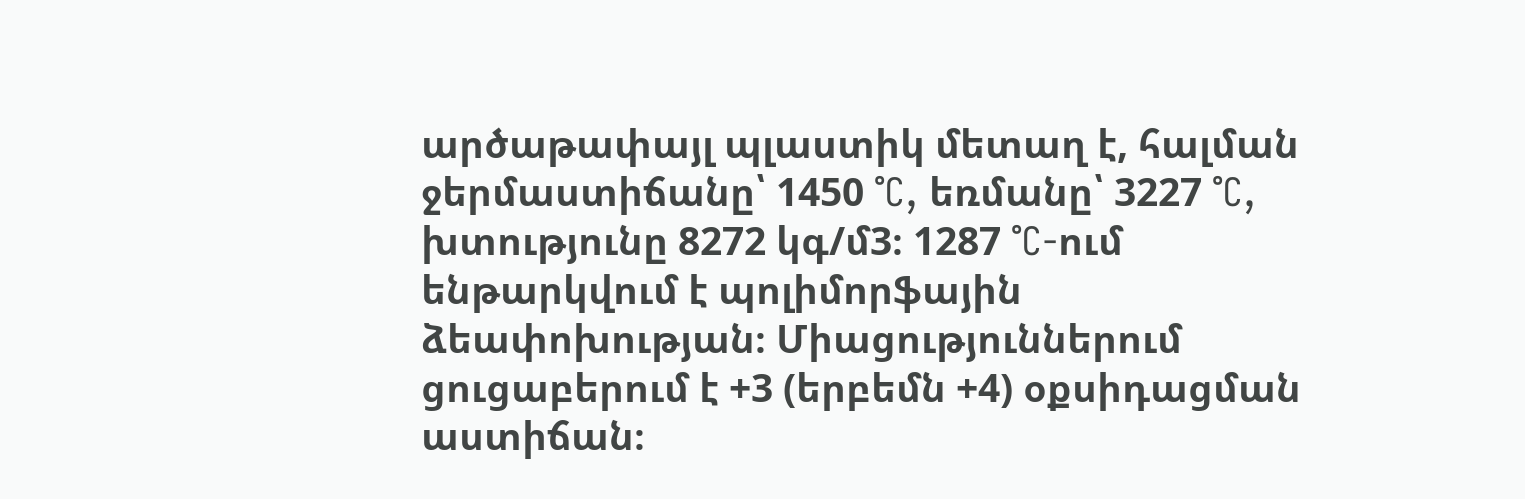արծաթափայլ պլաստիկ մետաղ է, հալման ջերմաստիճանը՝ 1450 °C, եռմանը՝ 3227 °C, խտությունը 8272 կգ/մ3։ 1287 °C-ում ենթարկվում է պոլիմորֆային ձեափոխության։ Միացություններում ցուցաբերում է +3 (երբեմն +4) օքսիդացման աստիճան։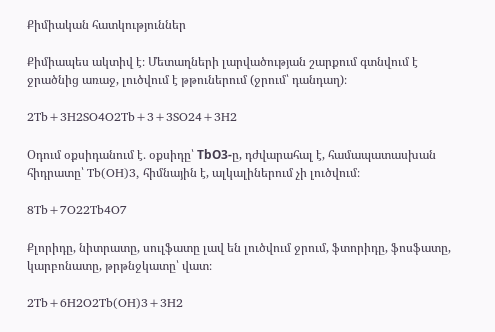Քիմիական հատկություններ

Քիմիապես ակտիվ է։ Մետաղների լարվածության շարքում գտնվում է ջրածնից առաջ, լուծվում է թթուներում (ջրում՝ դանդաղ)։

2Tb+3H2SO4O2Tb+3+3SO24+3H2

Օդում օքսիդանում է․ օքսիդը՝ TbО3-ը, դժվարահալ է, համապատասխան հիդրատը՝ Tb(OH)3, հիմնային է, ալկալիներում չի լուծվում։

8Tb+7O22Tb4O7

Քլորիդը, նիտրատը, սուլֆատը լավ են լուծվում ջրում, ֆտորիդը, ֆոսֆատը, կարբոնատը, թրթնջկատը՝ վատ։

2Tb+6H2O2Tb(OH)3+3H2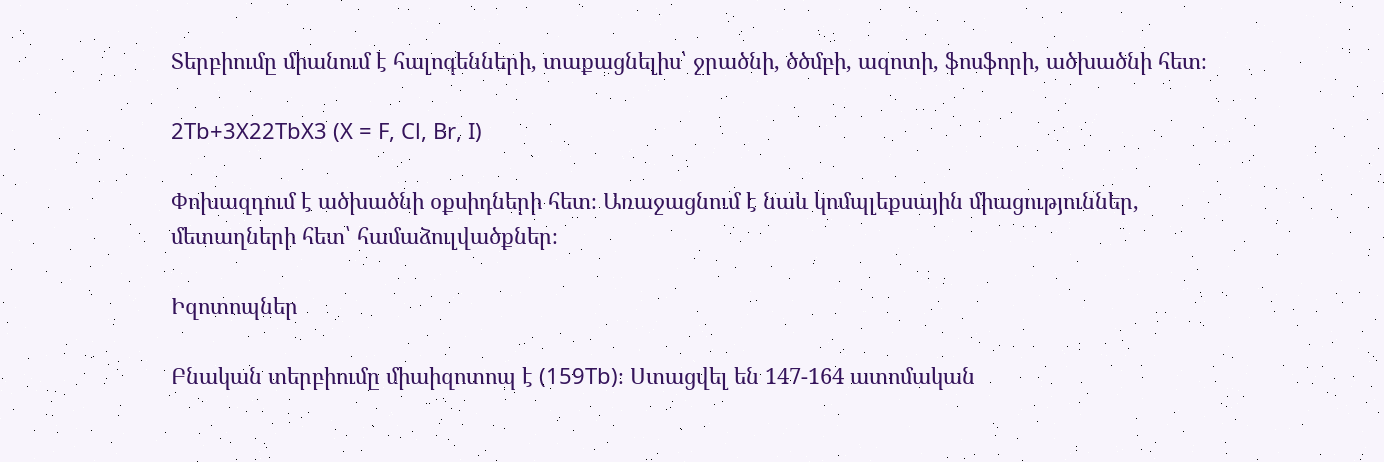Տերբիումը միանում է հալոգենների, տաքացնելիս՝ ջրածնի, ծծմբի, ազոտի, ֆոսֆորի, ածխածնի հետ։

2Tb+3X22TbX3 (X = F, Cl, Br, I)

Փոխազդում է ածխածնի օքսիդների հետ։ Առաջացնում է նաև կոմպլեքսային միացություններ, մետաղների հետ՝ համաձուլվածքներ։

Իզոտոպներ

Բնական տերբիումը միաիզոտոպ է (159Tb)։ Ստացվել են 147-164 ատոմական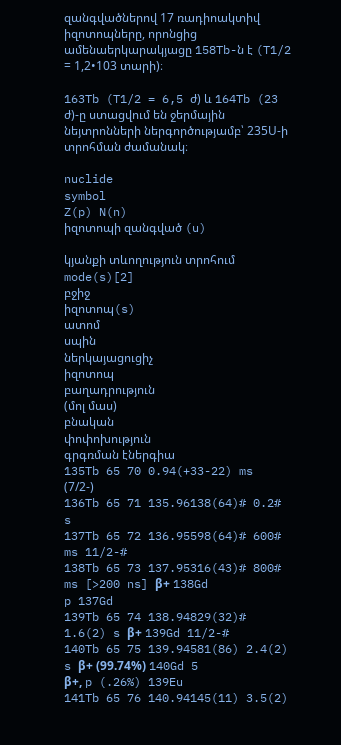զանգվածներով 17 ռադիոակտիվ իզոտոպները, որոնցից ամենաերկարակյացը 158Tb-ն է (T1/2 = 1,2•103 տարի)։

163Tb (T1/2 = 6,5 ժ) և 164Tb (23 ժ)-ը ստացվում են ջերմային նեյտրոնների ներգործությամբ՝ 235Ս-ի տրոհման ժամանակ։

nuclide
symbol
Z(p) N(n)
իզոտոպի զանգված (u)

կյանքի տևողություն տրոհում
mode(s)[2]
բջիջ
իզոտոպ(s)
ատոմ
սպին
ներկայացուցիչ
իզոտոպ
բաղադրություն
(մոլ մաս)
բնական
փոփոխություն
գրգռման էներգիա
135Tb 65 70 0.94(+33-22) ms (7/2-)
136Tb 65 71 135.96138(64)# 0.2# s
137Tb 65 72 136.95598(64)# 600# ms 11/2-#
138Tb 65 73 137.95316(43)# 800# ms [>200 ns] β+ 138Gd
p 137Gd
139Tb 65 74 138.94829(32)# 1.6(2) s β+ 139Gd 11/2-#
140Tb 65 75 139.94581(86) 2.4(2) s β+ (99.74%) 140Gd 5
β+, p (.26%) 139Eu
141Tb 65 76 140.94145(11) 3.5(2)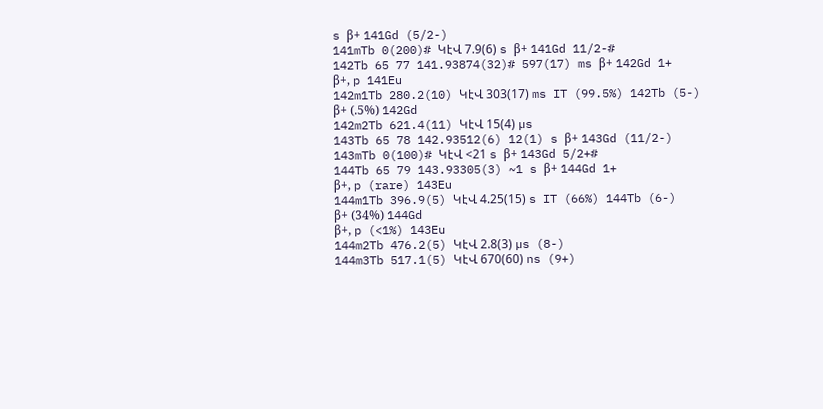s β+ 141Gd (5/2-)
141mTb 0(200)# ԿէՎ 7.9(6) s β+ 141Gd 11/2-#
142Tb 65 77 141.93874(32)# 597(17) ms β+ 142Gd 1+
β+, p 141Eu
142m1Tb 280.2(10) ԿէՎ 303(17) ms IT (99.5%) 142Tb (5-)
β+ (.5%) 142Gd
142m2Tb 621.4(11) ԿէՎ 15(4) µs
143Tb 65 78 142.93512(6) 12(1) s β+ 143Gd (11/2-)
143mTb 0(100)# ԿէՎ <21 s β+ 143Gd 5/2+#
144Tb 65 79 143.93305(3) ~1 s β+ 144Gd 1+
β+, p (rare) 143Eu
144m1Tb 396.9(5) ԿէՎ 4.25(15) s IT (66%) 144Tb (6-)
β+ (34%) 144Gd
β+, p (<1%) 143Eu
144m2Tb 476.2(5) ԿէՎ 2.8(3) µs (8-)
144m3Tb 517.1(5) ԿէՎ 670(60) ns (9+)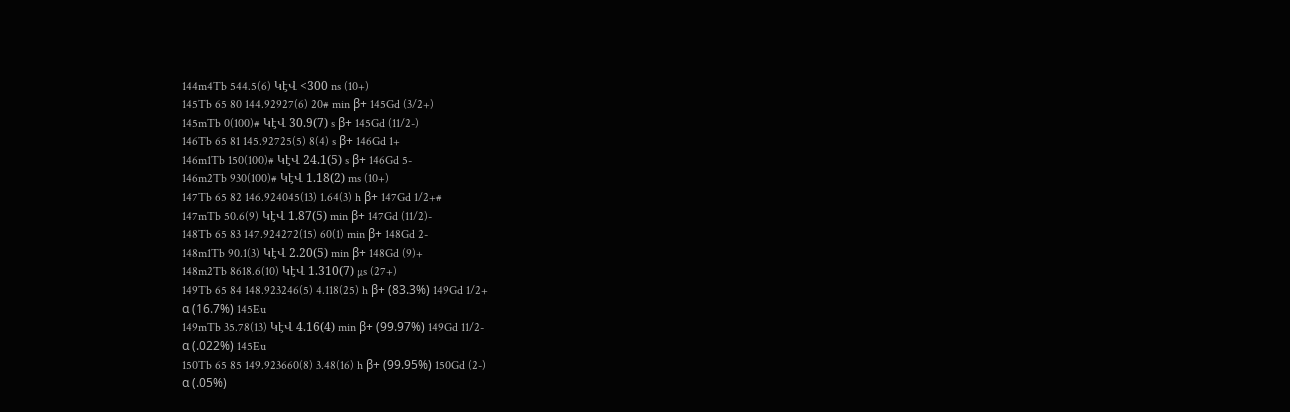144m4Tb 544.5(6) ԿէՎ <300 ns (10+)
145Tb 65 80 144.92927(6) 20# min β+ 145Gd (3/2+)
145mTb 0(100)# ԿէՎ 30.9(7) s β+ 145Gd (11/2-)
146Tb 65 81 145.92725(5) 8(4) s β+ 146Gd 1+
146m1Tb 150(100)# ԿէՎ 24.1(5) s β+ 146Gd 5-
146m2Tb 930(100)# ԿէՎ 1.18(2) ms (10+)
147Tb 65 82 146.924045(13) 1.64(3) h β+ 147Gd 1/2+#
147mTb 50.6(9) ԿէՎ 1.87(5) min β+ 147Gd (11/2)-
148Tb 65 83 147.924272(15) 60(1) min β+ 148Gd 2-
148m1Tb 90.1(3) ԿէՎ 2.20(5) min β+ 148Gd (9)+
148m2Tb 8618.6(10) ԿէՎ 1.310(7) µs (27+)
149Tb 65 84 148.923246(5) 4.118(25) h β+ (83.3%) 149Gd 1/2+
α (16.7%) 145Eu
149mTb 35.78(13) ԿէՎ 4.16(4) min β+ (99.97%) 149Gd 11/2-
α (.022%) 145Eu
150Tb 65 85 149.923660(8) 3.48(16) h β+ (99.95%) 150Gd (2-)
α (.05%)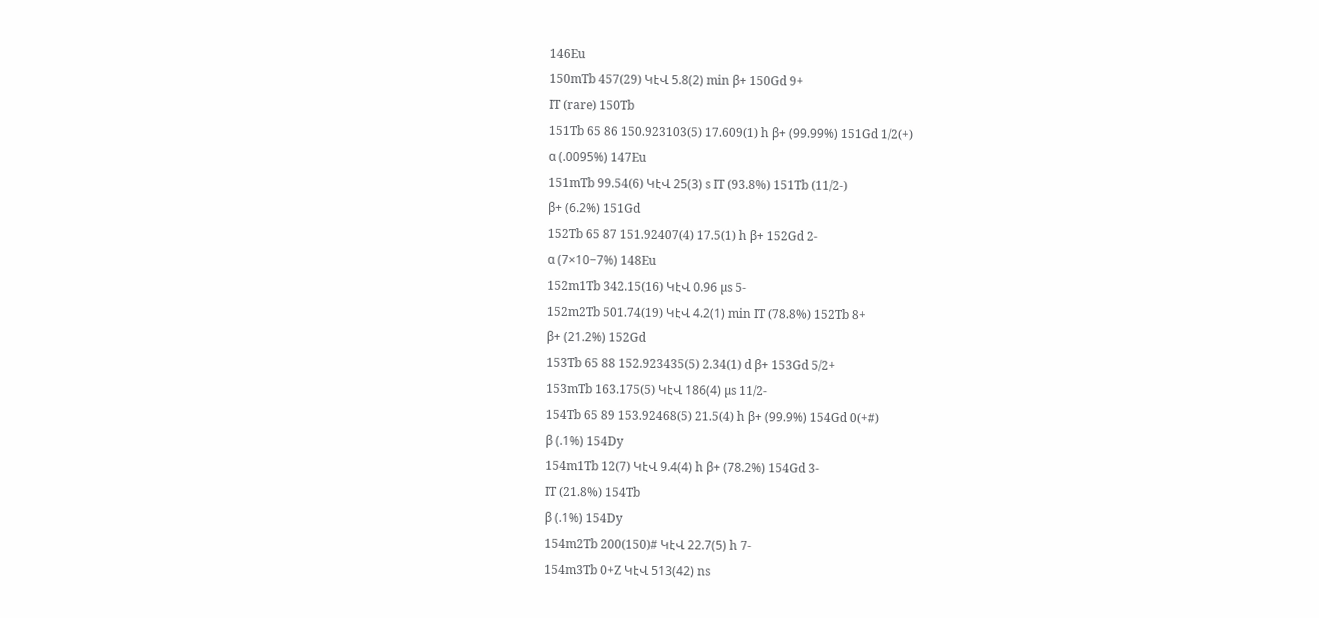146Eu
150mTb 457(29) ԿէՎ 5.8(2) min β+ 150Gd 9+
IT (rare) 150Tb
151Tb 65 86 150.923103(5) 17.609(1) h β+ (99.99%) 151Gd 1/2(+)
α (.0095%) 147Eu
151mTb 99.54(6) ԿէՎ 25(3) s IT (93.8%) 151Tb (11/2-)
β+ (6.2%) 151Gd
152Tb 65 87 151.92407(4) 17.5(1) h β+ 152Gd 2-
α (7×10−7%) 148Eu
152m1Tb 342.15(16) ԿէՎ 0.96 µs 5-
152m2Tb 501.74(19) ԿէՎ 4.2(1) min IT (78.8%) 152Tb 8+
β+ (21.2%) 152Gd
153Tb 65 88 152.923435(5) 2.34(1) d β+ 153Gd 5/2+
153mTb 163.175(5) ԿէՎ 186(4) µs 11/2-
154Tb 65 89 153.92468(5) 21.5(4) h β+ (99.9%) 154Gd 0(+#)
β (.1%) 154Dy
154m1Tb 12(7) ԿէՎ 9.4(4) h β+ (78.2%) 154Gd 3-
IT (21.8%) 154Tb
β (.1%) 154Dy
154m2Tb 200(150)# ԿէՎ 22.7(5) h 7-
154m3Tb 0+Z ԿէՎ 513(42) ns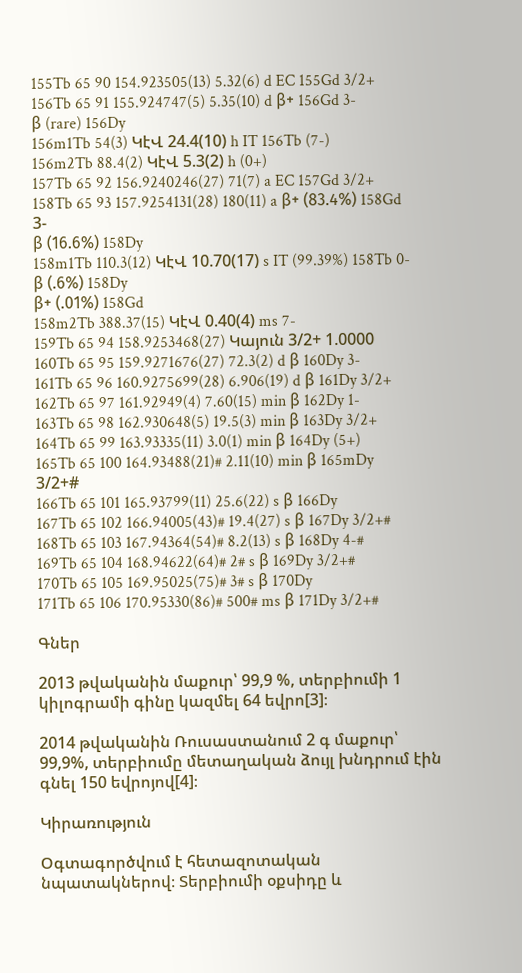155Tb 65 90 154.923505(13) 5.32(6) d EC 155Gd 3/2+
156Tb 65 91 155.924747(5) 5.35(10) d β+ 156Gd 3-
β (rare) 156Dy
156m1Tb 54(3) ԿէՎ 24.4(10) h IT 156Tb (7-)
156m2Tb 88.4(2) ԿէՎ 5.3(2) h (0+)
157Tb 65 92 156.9240246(27) 71(7) a EC 157Gd 3/2+
158Tb 65 93 157.9254131(28) 180(11) a β+ (83.4%) 158Gd 3-
β (16.6%) 158Dy
158m1Tb 110.3(12) ԿէՎ 10.70(17) s IT (99.39%) 158Tb 0-
β (.6%) 158Dy
β+ (.01%) 158Gd
158m2Tb 388.37(15) ԿէՎ 0.40(4) ms 7-
159Tb 65 94 158.9253468(27) Կայուն 3/2+ 1.0000
160Tb 65 95 159.9271676(27) 72.3(2) d β 160Dy 3-
161Tb 65 96 160.9275699(28) 6.906(19) d β 161Dy 3/2+
162Tb 65 97 161.92949(4) 7.60(15) min β 162Dy 1-
163Tb 65 98 162.930648(5) 19.5(3) min β 163Dy 3/2+
164Tb 65 99 163.93335(11) 3.0(1) min β 164Dy (5+)
165Tb 65 100 164.93488(21)# 2.11(10) min β 165mDy 3/2+#
166Tb 65 101 165.93799(11) 25.6(22) s β 166Dy
167Tb 65 102 166.94005(43)# 19.4(27) s β 167Dy 3/2+#
168Tb 65 103 167.94364(54)# 8.2(13) s β 168Dy 4-#
169Tb 65 104 168.94622(64)# 2# s β 169Dy 3/2+#
170Tb 65 105 169.95025(75)# 3# s β 170Dy
171Tb 65 106 170.95330(86)# 500# ms β 171Dy 3/2+#

Գներ

2013 թվականին մաքուր՝ 99,9 %, տերբիումի 1 կիլոգրամի գինը կազմել 64 եվրո[3]։

2014 թվականին Ռուսաստանում 2 գ մաքուր՝ 99,9%, տերբիումը մետաղական ձույլ խնդրում էին գնել 150 եվրոյով[4]։

Կիրառություն

Օգտագործվում է հետազոտական նպատակներով։ Տերբիումի օքսիդը և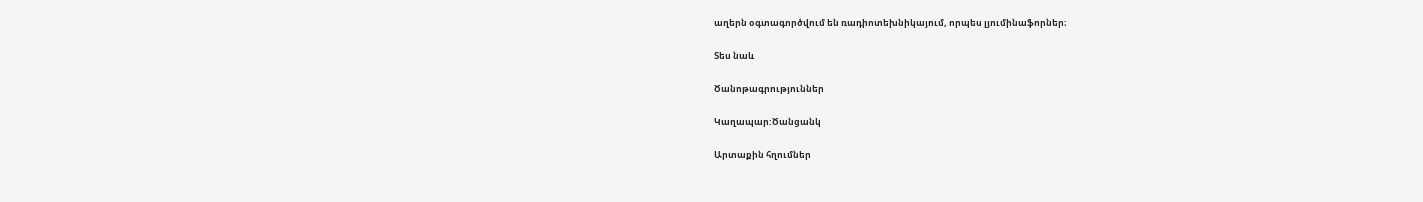աղերն օգտագործվում են ռադիոտեխնիկայում, որպես լյումինաֆորներ։

Տես նաև

Ծանոթագրություններ

Կաղապար:Ծանցանկ

Արտաքին հղումներ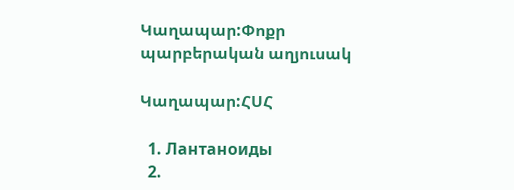Կաղապար:Փոքր պարբերական աղյուսակ

Կաղապար:ՀՍՀ

  1. Лантаноиды
  2.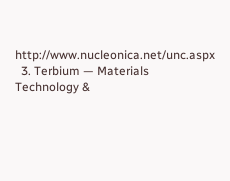http://www.nucleonica.net/unc.aspx
  3. Terbium — Materials Technology &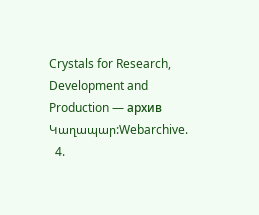Crystals for Research, Development and Production — архив Կաղապար:Webarchive.
  4.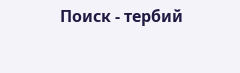Поиск - тербий